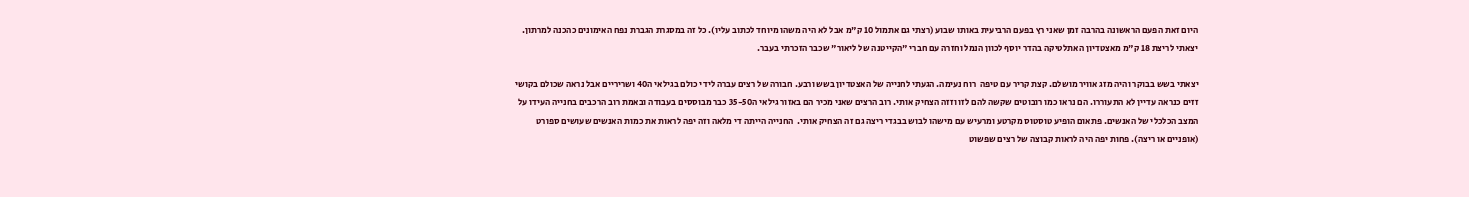היום זאת הפעם הראשונה בהרבה זמן שאני רץ בפעם הרביעית באותו שבוע (רצתי גם אתמול 10 ק"מ אבל לא היה משהו מיוחד לכתוב עליו). כל זה במסגרת הגברת נפח האימונים כהכנה למרתון. יצאתי לריצת 18 ק"מ מאצטדיון האתלטיקה בהדר יוסף לכוון הנמל וחזרה עם חברי "הקייטנה של ליאור" שכבר הזכרתי בעבר.

יצאתי בשש בבוקר והיה מזג אוויר מושלם. קצת קריר עם טיפה  רוח נעימה. הגעתי לחנייה של האצטדיון בשש ורבע. חבורה של רצים עברה לידי כולם בגילאי ה40 ושריריים אבל נראה שכולם בקושי זזים כנראה עדיין לא התעוררו. הם נראו כמו רובוטים שקשה להם לזו וזזה הצחיק אותי. רוב הרצים שאני מכיר הם באזור גילאי ה35-50 כבר מבוססים בעבודה ובאמת רוב הרכבים בחנייה העידו על המצב הכלכלי של האנשים. פתאום הופיע טוסטוס מקרטע ומרעיש עם מישהו לבוש בבגדי ריצה גם זה הצחיק אותי.  החנייה הייתה די מלאה וזה יפה לראות את כמות האנשים שעושים ספורט (אופניים או ריצה). פחות יפה היה לראות קבוצה של רצים שפשוט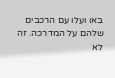באו ועלו עם הרכבים שלהם על המדרכה. זה לא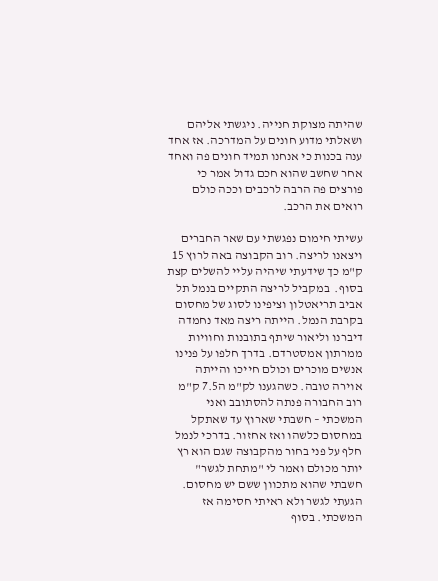שהיתה מצוקת חנייה. ניגשתי אליהם ושאלתי מדוע חונים על המדרכה. אז אחד ענה בכנות כי אנחנו תמיד חונים פה ואחד אחר שחשב שהוא חכם גדול אמר כי פורצים פה הרבה לרכבים וככה כולם רואים את הרכב.

עשיתי חימום נפגשתי עם שאר החברים ויצאנו לריצה. רוב הקבוצה באה לרוץ 15 ק"מ כך שידעתי שיהיה עליי להשלים קצת בסוף.  במקביל לריצה התקיים בנמל תל אביב תריאטלון וציפינו לסוג של מחסום בקרבת הנמל. הייתה ריצה מאד נחמדה דיברנו וליאור שיתף בתובנות וחוויות ממרתון אמסטרדם. בדרך חלפו על פנינו אנשים מוכרים וכולם חייכו והייתה אוירה טובה. כשהגענו לק"מ ה7.5 ק"מ רוב החבורה פנתה להסתובב ואני המשכתי – חשבתי שארוץ עד שאתקל במחסום כלשהו ואז אחזור. בדרכי לנמל חלף על פני בחור מהקבוצה שגם הוא רץ יותר מכולם ואמר לי "מתחת לגשר" חשבתי שהוא מתכוון ששם יש מחסום. הגעתי לגשר ולא ראיתי חסימה אז המשכתי. בסוף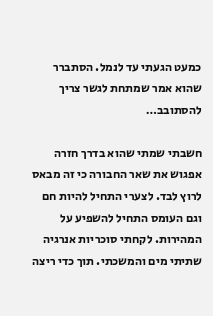כמעט הגעתי עד לנמל. הסתברר שהוא אמר שמתחת לגשר צריך להסתובב…

חשבתי שמתי שהוא בדרך חזרה אפגוש את שאר החבורה כי זה מבאס לרוץ לבד. לצערי התחיל להיות חם וגם העומס התחיל להשפיע על המהירות. לקחתי סוכריות אנרגיה שתיתי מים והמשכתי. תוך כדי ריצה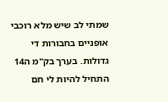שמתי לב שיש מלא רוכבי אופניים בחבורות די גדולות. בערך בק"מ ה14 התחיל להיות לי חם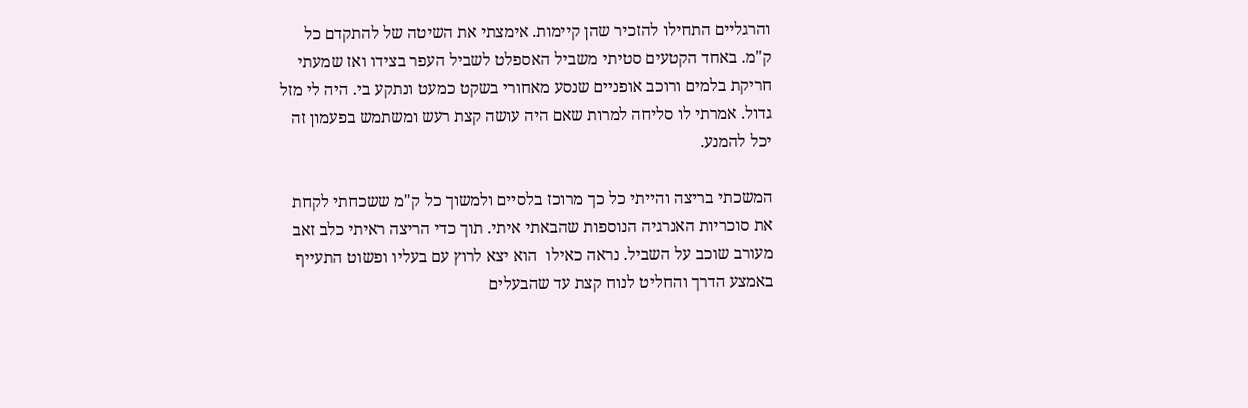והרגליים התחילו להזכיר שהן קיימות. אימצתי את השיטה של להתקדם כל ק"מ. באחד הקטעים סטיתי משביל האספלט לשביל העפר בצידו ואז שמעתי חריקת בלמים ורוכב אופניים שנסע מאחורי בשקט כמעט ונתקע בי. היה לי מזל גדול. אמרתי לו סליחה למרות שאם היה עושה קצת רעש ומשתמש בפעמון זה יכל להמנע.

המשכתי בריצה והייתי כל כך מרוכז בלסיים ולמשוך כל ק"מ ששכחתי לקחת את סוכריות האנרגיה הנוספות שהבאתי איתי. תוך כדי הריצה ראיתי כלב זאב מעורב שוכב על השביל. נראה כאילו  הוא יצא לרוץ עם בעליו ופשוט התעייף באמצע הדרך והחליט לנוח קצת עד שהבעלים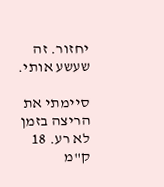יחזור. זה שעשע אותי.

סיימתי את הריצה בזמן לא רע. 18 ק"מ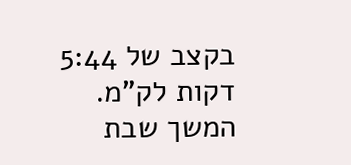בקצב של 5:44 דקות לק"מ.  המשך שבת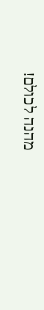מהנה לכולם!